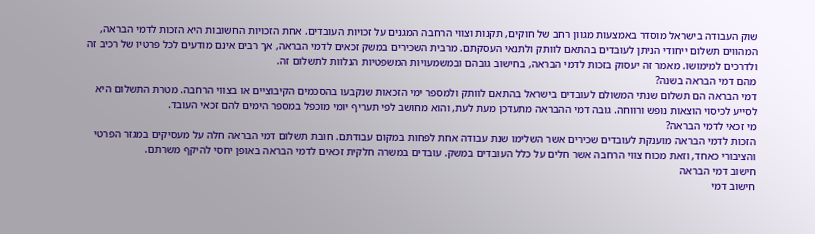שוק העבודה בישראל מוסדר באמצעות מגוון רחב של חוקים, תקנות וצווי הרחבה המגנים על זכויות העובדים. אחת הזכויות החשובות היא הזכות לדמי הבראה, המהווים תשלום ייחודי הניתן לעובדים בהתאם לוותק ולתנאי העסקתם. מרבית השכירים במשק זכאים לדמי הבראה, אך רבים אינם מודעים לכל פרטיו של רכיב זה ולדרכים למימושו. מאמר זה יעסוק בזכות לדמי הבראה, בחישוב גובהם ובמשמעויות המשפטיות הנלוות לתשלום זה.
מהם דמי הבראה בשנה?
דמי הבראה הם תשלום שנתי המשולם לעובדים בישראל בהתאם לוותק ולמספר ימי הזכאות שנקבעו בהסכמים הקיבוציים או בצווי הרחבה. מטרת התשלום היא לסייע לכיסוי הוצאות נופש ורווחה. גובה דמי ההבראה מתעדכן מעת לעת, והוא מחושב לפי תעריף יומי מוכפל במספר הימים להם זכאי העובד.
מי זכאי לדמי הבראה?
הזכות לדמי הבראה מוענקת לעובדים שכירים אשר השלימו שנת עבודה אחת לפחות במקום עבודתם. חובת תשלום דמי הבראה חלה על מעסיקים במגזר הפרטי והציבורי כאחד, וזאת מכוח צווי הרחבה אשר חלים על כלל העובדים במשק. עובדים במשרה חלקית זכאים לדמי הבראה באופן יחסי להיקף משרתם.
חישוב דמי הבראה
חישוב דמי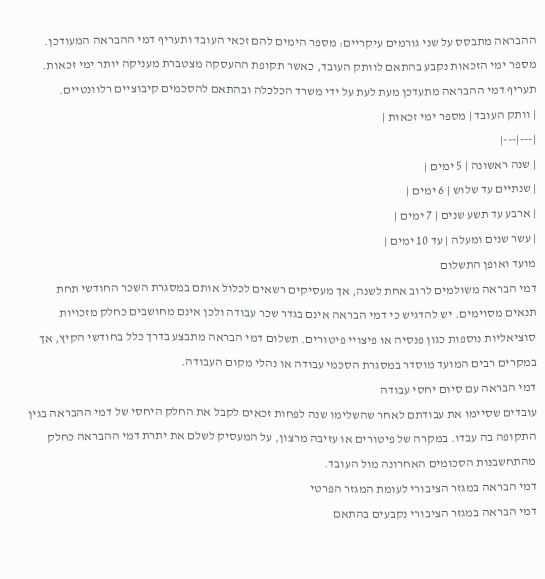ההבראה מתבסס על שני גורמים עיקריים: מספר הימים להם זכאי העובד ותעריף דמי ההבראה המעודכן. מספר ימי הזכאות נקבע בהתאם לוותק העובד, כאשר תקופת ההעסקה מצטברת מעניקה יותר ימי זכאות. תעריף דמי ההבראה מתעדכן מעת לעת על ידי משרד הכלכלה ובהתאם להסכמים קיבוציים רלוונטיים.
| וותק העובד | מספר ימי זכאות |
|---|---|
| שנה ראשונה | 5 ימים |
| שנתיים עד שלוש | 6 ימים |
| ארבע עד תשע שנים | 7 ימים |
| עשר שנים ומעלה | עד 10 ימים |
מועד ואופן התשלום
דמי הבראה משולמים לרוב אחת לשנה, אך מעסיקים רשאים לכלול אותם במסגרת השכר החודשי תחת תנאים מסוימים. יש להדגיש כי דמי הבראה אינם בגדר שכר עבודה ולכן אינם מחושבים כחלק מזכויות סוציאליות נוספות כגון פנסיה או פיצויי פיטורים. תשלום דמי הבראה מתבצע בדרך כלל בחודשי הקיץ, אך במקרים רבים המועד מוסדר במסגרת הסכמי עבודה או נהלי מקום העבודה.
דמי הבראה עם סיום יחסי עבודה
עובדים שסיימו את עבודתם לאחר שהשלימו שנה לפחות זכאים לקבל את החלק היחסי של דמי ההבראה בגין התקופה בה עבדו. במקרה של פיטורים או עזיבה מרצון, על המעסיק לשלם את יתרת דמי ההבראה כחלק מהתחשבנות הסכומים האחרונה מול העובד.
דמי הבראה במגזר הציבורי לעומת המגזר הפרטי
דמי הבראה במגזר הציבורי נקבעים בהתאם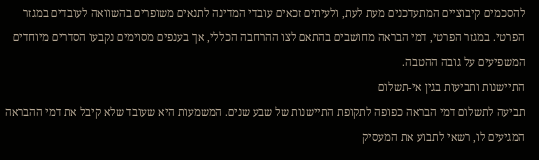להסכמים קיבוציים המתעדכנים מעת לעת, ולעיתים זכאים עובדי המדינה לתנאים משופרים בהשוואה לעובדים במגזר הפרטי. במגזר הפרטי, דמי הבראה מחושבים בהתאם לצו ההרחבה הכללי, אך בענפים מסוימים נקבעו הסדרים מיוחדים המשפיעים על גובה ההטבה.
התיישנות ותביעות בגין אי-תשלום
תביעה לתשלום דמי הבראה כפופה לתקופת התיישנות של שבע שנים. המשמעות היא שעובד שלא קיבל את דמי ההבראה המגיעים לו, רשאי לתבוע את המעסיק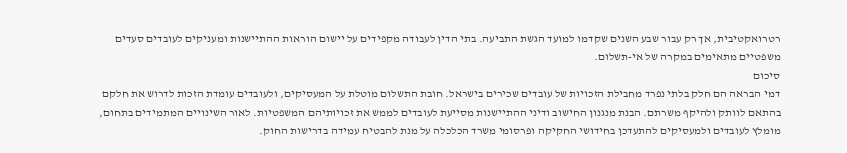רטרואקטיבית, אך רק עבור שבע השנים שקדמו למועד הגשת התביעה. בתי הדין לעבודה מקפידים על יישום הוראות ההתיישנות ומעניקים לעובדים סעדים משפטיים מתאימים במקרה של אי-תשלום.
סיכום
דמי הבראה הם חלק בלתי נפרד מחבילת הזכויות של עובדים שכירים בישראל. חובת התשלום מוטלת על המעסיקים, ולעובדים עומדת הזכות לדרוש את חלקם בהתאם לוותק ולהיקף משרתם. הבנת מנגנון החישוב ודיני ההתיישנות מסייעת לעובדים לממש את זכויותיהם המשפטיות. לאור השינויים המתמידים בתחום, מומלץ לעובדים ולמעסיקים להתעדכן בחידושי החקיקה ופרסומי משרד הכלכלה על מנת להבטיח עמידה בדרישות החוק.